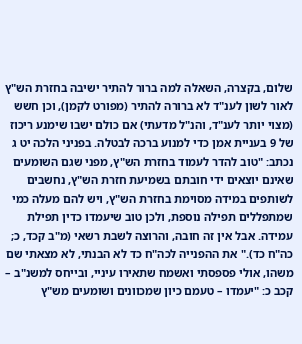שלום, בקצרה, השאלה למה ברור להתיר ישיבה בחזרת הש"ץ לאור לשון לענ"ד לא ברורה להתיר (מפורט לקמן), וכן חשש (מצוי יותר לענ"ד, והנ"ל מדעתי) אם כולם ישבו שימנע ריכוז של 9 בעניית אמן כדי למנוע ברכה לבטלה. בפניני הלכה יט ג נכתב: "טוב להדר לעמוד בחזרת הש"ץ, מפני שגם השומעים שאינם יוצאים ידי חובתם בשמיעת חזרת הש"ץ, נחשבים לשותפים במידה מסוימת בחזרת הש"ץ, ויש להם מעלה כמי שמתפללים תפילה נוספת, ולכן טוב שיעמדו כדין תפילת עמידה. אבל אין זה חובה, והרוצה לשבת רשאי (מ"ב קכד, כ; כה"ח כד)." את ההפנייה לכה"ח כד לא הבנתי, לא מצאתי שם משהו, אולי פספסתי ואשמח שתאירו עיניי, ובייחס למשנ"ב – קכב כ: "יעמדו – טעמם כיון שמכוונים ושומעים מש"ץ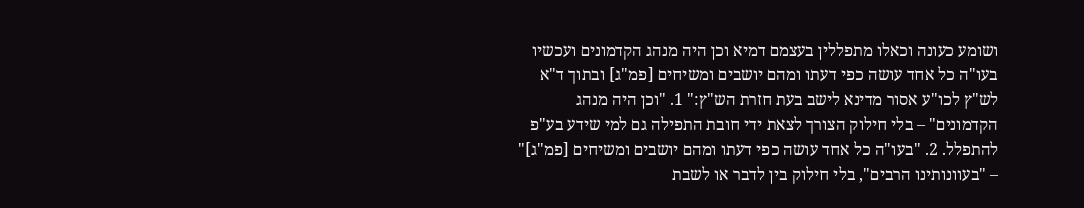ושומע כעונה וכאלו מתפללין בעצמם דמיא וכן היה מנהג הקדמונים ועכשיו בעו"ה כל אחד עושה כפי דעתו ומהם יושבים ומשיחים [פמ"ג] ובתוך ד"א לש"ץ לכו"ע אסור מדינא לישב בעת חזרת הש"ץ:" 1. "וכן היה מנהג הקדמונים" – בלי חילוק הצורך לצאת ידי חובת התפילה גם למי שידע בע"פ להתפלל. 2. "בעו"ה כל אחד עושה כפי דעתו ומהם יושבים ומשיחים [פמ"ג]" – "בעוונותינו הרבים", בלי חילוק בין לדבר או לשבת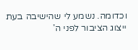וכדומה. נשמע לי שהישיבה בעת ייצוג הציבור לפני ה'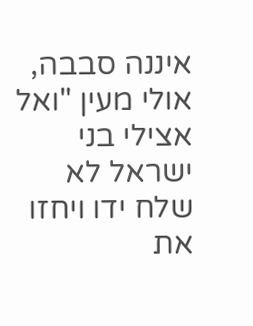איננה סבבה, אולי מעין "ואל אצילי בני ישראל לא שלח ידו ויחזו את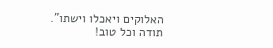האלוקים ויאכלו וישתו". תודה וכל טוב!